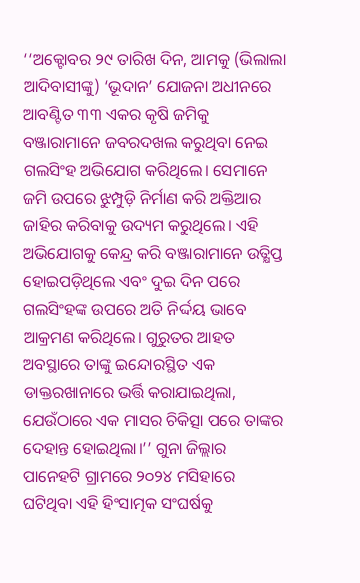‘‘ଅକ୍ଟୋବର ୨୯ ତାରିଖ ଦିନ, ଆମକୁ (ଭିଲାଲା ଆଦିବାସୀଙ୍କୁ) ‘ଭୂଦାନ’ ଯୋଜନା ଅଧୀନରେ ଆବଣ୍ଟିତ ୩୩ ଏକର କୃଷି ଜମିକୁ ବଞ୍ଜାରାମାନେ ଜବରଦଖଲ କରୁଥିବା ନେଇ ଗଲସିଂହ ଅଭିଯୋଗ କରିଥିଲେ। ସେମାନେ ଜମି ଉପରେ ଝୁମ୍ପୁଡ଼ି ନିର୍ମାଣ କରି ଅକ୍ତିଆର ଜାହିର କରିବାକୁ ଉଦ୍ୟମ କରୁଥିଲେ। ଏହି ଅଭିଯୋଗକୁ କେନ୍ଦ୍ର କରି ବଞ୍ଜାରାମାନେ ଉତ୍କ୍ଷିପ୍ତ ହୋଇପଡ଼ିଥିଲେ ଏବଂ ଦୁଇ ଦିନ ପରେ ଗଲସିଂହଙ୍କ ଉପରେ ଅତି ନିର୍ଦ୍ଦୟ ଭାବେ ଆକ୍ରମଣ କରିଥିଲେ। ଗୁରୁତର ଆହତ ଅବସ୍ଥାରେ ତାଙ୍କୁ ଇନ୍ଦୋରସ୍ଥିତ ଏକ ଡାକ୍ତରଖାନାରେ ଭର୍ତ୍ତି କରାଯାଇଥିଲା, ଯେଉଁଠାରେ ଏକ ମାସର ଚିକିତ୍ସା ପରେ ତାଙ୍କର ଦେହାନ୍ତ ହୋଇଥିଲା।’’ ଗୁନା ଜିଲ୍ଲାର ପାନେହଟି ଗ୍ରାମରେ ୨୦୨୪ ମସିହାରେ ଘଟିଥିବା ଏହି ହିଂସାତ୍ମକ ସଂଘର୍ଷକୁ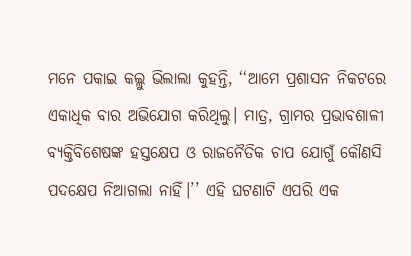ମନେ ପକାଇ କଲ୍ଲୁ ଭିଲାଲା କୁହନ୍ତି, ‘‘ଆମେ ପ୍ରଶାସନ ନିକଟରେ ଏକାଧିକ ବାର ଅଭିଯୋଗ କରିଥିଲୁ। ମାତ୍ର, ଗ୍ରାମର ପ୍ରଭାବଶାଳୀ ବ୍ୟକ୍ତିବିଶେଷଙ୍କ ହସ୍ତକ୍ଷେପ ଓ ରାଜନୈତିକ ଚାପ ଯୋଗୁଁ କୌଣସି ପଦକ୍ଷେପ ନିଆଗଲା ନାହିଁ।’’ ଏହି ଘଟଣାଟି ଏପରି ଏକ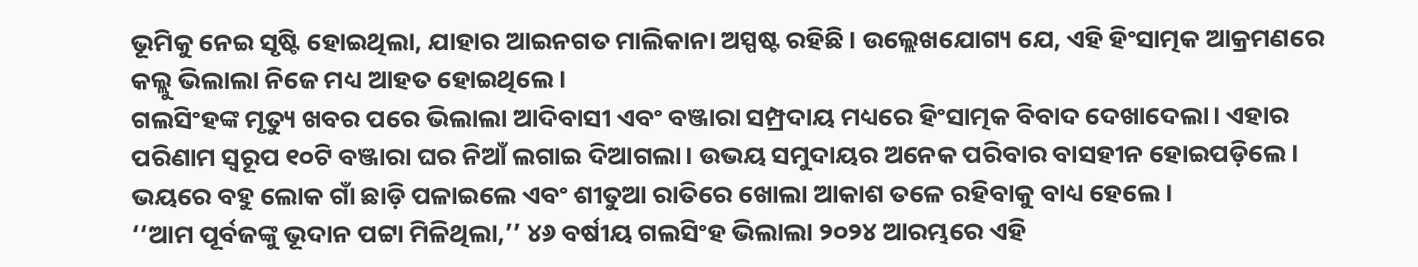ଭୂମିକୁ ନେଇ ସୃଷ୍ଟି ହୋଇଥିଲା, ଯାହାର ଆଇନଗତ ମାଲିକାନା ଅସ୍ପଷ୍ଟ ରହିଛି। ଉଲ୍ଲେଖଯୋଗ୍ୟ ଯେ, ଏହି ହିଂସାତ୍ମକ ଆକ୍ରମଣରେ କଲ୍ଲୁ ଭିଲାଲା ନିଜେ ମଧ୍ୟ ଆହତ ହୋଇଥିଲେ।
ଗଲସିଂହଙ୍କ ମୃତ୍ୟୁ ଖବର ପରେ ଭିଲାଲା ଆଦିବାସୀ ଏବଂ ବଞ୍ଜାରା ସମ୍ପ୍ରଦାୟ ମଧ୍ୟରେ ହିଂସାତ୍ମକ ବିବାଦ ଦେଖାଦେଲା। ଏହାର ପରିଣାମ ସ୍ୱରୂପ ୧୦ଟି ବଞ୍ଜାରା ଘର ନିଆଁ ଲଗାଇ ଦିଆଗଲା। ଉଭୟ ସମୁଦାୟର ଅନେକ ପରିବାର ବାସହୀନ ହୋଇପଡ଼ିଲେ। ଭୟରେ ବହୁ ଲୋକ ଗାଁ ଛାଡ଼ି ପଳାଇଲେ ଏବଂ ଶୀତୁଆ ରାତିରେ ଖୋଲା ଆକାଶ ତଳେ ରହିବାକୁ ବାଧ୍ୟ ହେଲେ।
‘‘ଆମ ପୂର୍ବଜଙ୍କୁ ଭୂଦାନ ପଟ୍ଟା ମିଳିଥିଲା,’’ ୪୬ ବର୍ଷୀୟ ଗଲସିଂହ ଭିଲାଲା ୨୦୨୪ ଆରମ୍ଭରେ ଏହି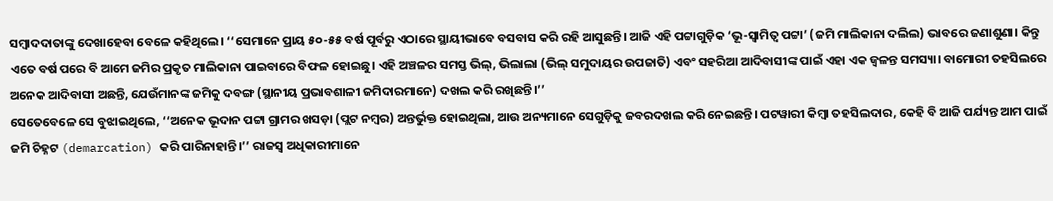ସମ୍ବାଦଦାତାଙ୍କୁ ଦେଖାହେବା ବେଳେ କହିଥିଲେ। ‘‘ସେମାନେ ପ୍ରାୟ ୫୦-୫୫ ବର୍ଷ ପୂର୍ବରୁ ଏଠାରେ ସ୍ଥାୟୀଭାବେ ବସବାସ କରି ରହି ଆସୁଛନ୍ତି। ଆଜି ଏହି ପଟ୍ଟାଗୁଡ଼ିକ ‘ଭୂ-ସ୍ୱାମିତ୍ୱ ପଟ୍ଟା’ (ଜମି ମାଲିକାନା ଦଲିଲ) ଭାବରେ ଜଣାଶୁଣା। କିନ୍ତୁ ଏତେ ବର୍ଷ ପରେ ବି ଆମେ ଜମିର ପ୍ରକୃତ ମାଲିକାନା ପାଇବାରେ ବିଫଳ ହୋଇଛୁ। ଏହି ଅଞ୍ଚଳର ସମସ୍ତ ଭିଲ୍, ଭିଲାଲା (ଭିଲ୍ ସମୁଦାୟର ଉପଜାତି) ଏବଂ ସହରିଆ ଆଦିବାସୀଙ୍କ ପାଇଁ ଏହା ଏକ ଜ୍ୱଳନ୍ତ ସମସ୍ୟା। ବାମୋରୀ ତହସିଲରେ ଅନେକ ଆଦିବାସୀ ଅଛନ୍ତି, ଯେଉଁମାନଙ୍କ ଜମିକୁ ଦବଙ୍ଗ (ସ୍ଥାନୀୟ ପ୍ରଭାବଶାଳୀ ଜମିଦାରମାନେ) ଦଖଲ କରି ରଖିଛନ୍ତି।’’
ସେତେବେଳେ ସେ ବୁଝାଇଥିଲେ, ‘‘ଅନେକ ଭୂଦାନ ପଟ୍ଟା ଗ୍ରାମର ଖସଡ଼ା (ପ୍ଲଟ ନମ୍ବର) ଅନ୍ତର୍ଭୁକ୍ତ ହୋଇଥିଲା, ଆଉ ଅନ୍ୟମାନେ ସେଗୁଡ଼ିକୁ ଜବରଦଖଲ କରି ନେଇଛନ୍ତି। ପଟୱାରୀ କିମ୍ବା ତହସିଲଦାର, କେହି ବି ଆଜି ପର୍ଯ୍ୟନ୍ତ ଆମ ପାଇଁ ଜମି ଚିହ୍ନଟ (demarcation) କରି ପାରିନାହାନ୍ତି।’’ ରାଜସ୍ୱ ଅଧିକାରୀମାନେ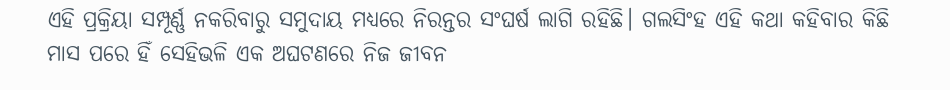ଏହି ପ୍ରକ୍ରିୟା ସମ୍ପୂର୍ଣ୍ଣ ନକରିବାରୁ ସମୁଦାୟ ମଧ୍ୟରେ ନିରନ୍ତର ସଂଘର୍ଷ ଲାଗି ରହିଛି। ଗଲସିଂହ ଏହି କଥା କହିବାର କିଛି ମାସ ପରେ ହିଁ ସେହିଭଳି ଏକ ଅଘଟଣରେ ନିଜ ଜୀବନ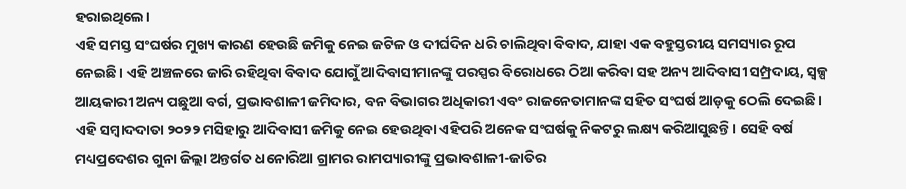ହରାଇଥିଲେ।
ଏହି ସମସ୍ତ ସଂଘର୍ଷର ମୁଖ୍ୟ କାରଣ ହେଉଛି ଜମିକୁ ନେଇ ଜଟିଳ ଓ ଦୀର୍ଘଦିନ ଧରି ଚାଲିଥିବା ବିବାଦ, ଯାହା ଏକ ବହୁସ୍ତରୀୟ ସମସ୍ୟାର ରୂପ ନେଇଛି। ଏହି ଅଞ୍ଚଳରେ ଜାରି ରହିଥିବା ବିବାଦ ଯୋଗୁଁ ଆଦିବାସୀମାନଙ୍କୁ ପରସ୍ପର ବିରୋଧରେ ଠିଆ କରିବା ସହ ଅନ୍ୟ ଆଦିବାସୀ ସମ୍ପ୍ରଦାୟ, ସ୍ୱଳ୍ପ ଆୟକାରୀ ଅନ୍ୟ ପଛୁଆ ବର୍ଗ, ପ୍ରଭାବଶାଳୀ ଜମିଦାର, ବନ ବିଭାଗର ଅଧିକାରୀ ଏବଂ ରାଜନେତାମାନଙ୍କ ସହିତ ସଂଘର୍ଷ ଆଡ଼କୁ ଠେଲି ଦେଇଛି।
ଏହି ସମ୍ବାଦଦାତା ୨୦୨୨ ମସିହାରୁ ଆଦିବାସୀ ଜମିକୁ ନେଇ ହେଉଥିବା ଏହିପରି ଅନେକ ସଂଘର୍ଷକୁ ନିକଟରୁ ଲକ୍ଷ୍ୟ କରିଆସୁଛନ୍ତି। ସେହି ବର୍ଷ ମଧ୍ୟପ୍ରଦେଶର ଗୁନା ଜିଲ୍ଲା ଅନ୍ତର୍ଗତ ଧନୋରିଆ ଗ୍ରାମର ରାମପ୍ୟାରୀଙ୍କୁ ପ୍ରଭାବଶାଳୀ-ଜାତିର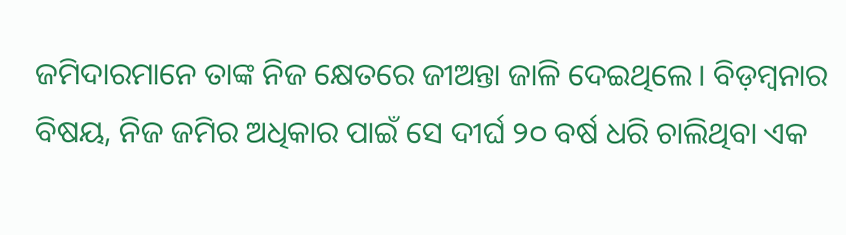ଜମିଦାରମାନେ ତାଙ୍କ ନିଜ କ୍ଷେତରେ ଜୀଅନ୍ତା ଜାଳି ଦେଇଥିଲେ। ବିଡ଼ମ୍ବନାର ବିଷୟ, ନିଜ ଜମିର ଅଧିକାର ପାଇଁ ସେ ଦୀର୍ଘ ୨୦ ବର୍ଷ ଧରି ଚାଲିଥିବା ଏକ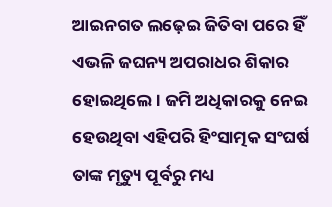ଆଇନଗତ ଲଢ଼େଇ ଜିତିବା ପରେ ହିଁ ଏଭଳି ଜଘନ୍ୟ ଅପରାଧର ଶିକାର ହୋଇଥିଲେ। ଜମି ଅଧିକାରକୁ ନେଇ ହେଉଥିବା ଏହିପରି ହିଂସାତ୍ମକ ସଂଘର୍ଷ ତାଙ୍କ ମୃତ୍ୟୁ ପୂର୍ବରୁ ମଧ୍ୟ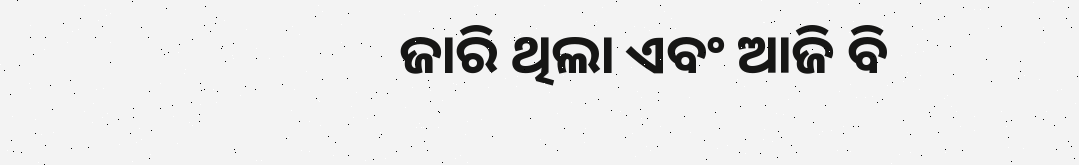ଜାରି ଥିଲା ଏବଂ ଆଜି ବି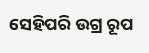ସେହିପରି ଉଗ୍ର ରୂପ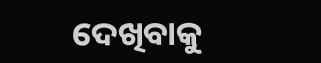ଦେଖିବାକୁ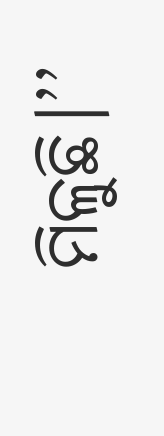ମିଳୁଛି।’’